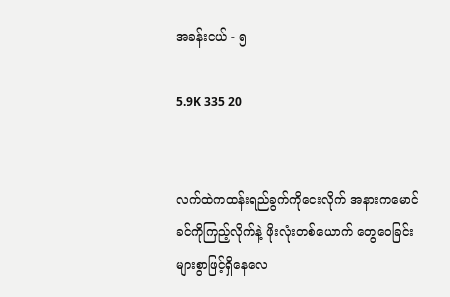အခန်းငယ် - ၅

5.9K 335 20


လက်ထဲကထန်းရည်ခွက်ကိုငေးလိုက် အနားကမောင်ခင်ကိုကြည့်လိုက်နဲ့ ဖိုးလုံးတစ်ယောက် တွေဝေခြင်းများစွာဖြင့်ရှိနေလေ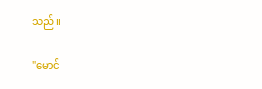သည်။

"မောင်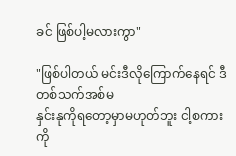ခင် ဖြစ်ပါ့မလားကွာ"

"ဖြစ်ပါတယ် မင်းဒီလိုကြောက်နေရင် ဒီတစ်သက်အစ်မ
နှင်းနုကိုရတော့မှာမဟုတ်ဘူး ငါ့စကားကို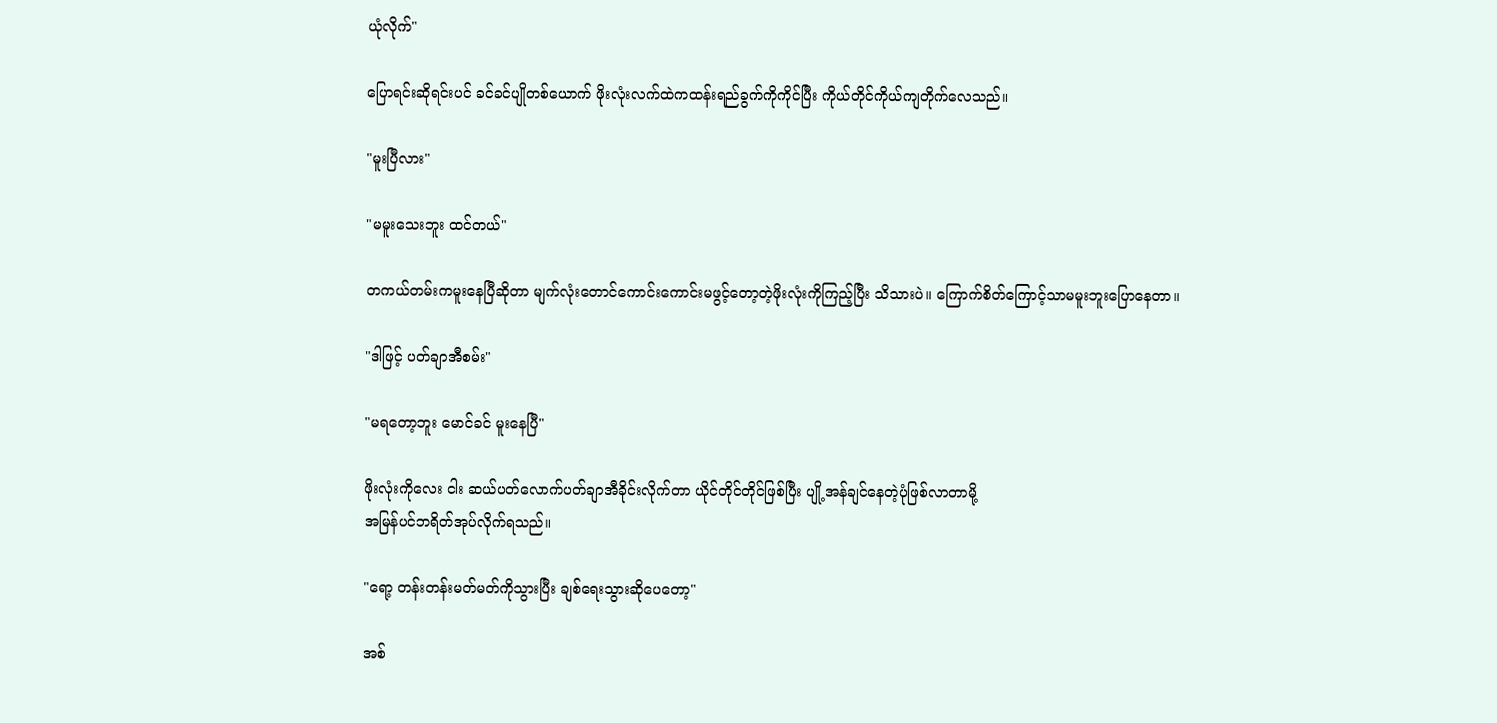ယုံလိုက်"

ပြောရင်းဆိုရင်းပင် ခင်ခင်ပျိုတစ်ယောက် ဖိုးလုံးလက်ထဲကထန်းရည်ခွက်ကိုကိုင်ပြီး ကိုယ်တိုင်ကိုယ်ကျတိုက်လေသည်။

"မူးပြီလား"

"မမူးသေးဘူး ထင်တယ်"

တကယ်တမ်းကမူးနေပြီဆိုတာ မျက်လုံးတောင်ကောင်းကောင်းမဖွင့်တော့တဲ့ဖိုးလုံးကိုကြည့်ပြီး သိသားပဲ။ ကြောက်စိတ်ကြောင့်သာမမူးဘူးပြောနေတာ။

"ဒါဖြင့် ပတ်ချာအီစမ်း"

"မရတော့ဘူး မောင်ခင် မူးနေပြီ"

ဖိုးလုံးကိုလေး ငါး ဆယ်ပတ်လောက်ပတ်ချာအီခိုင်းလိုက်တာ ယိုင်တိုင်တိုင်ဖြစ်ပြီး ပျို့အန်‌ချင်နေတဲ့ပုံဖြစ်လာတာမို့
အမြန်ပင်ဘရိတ်အုပ်လိုက်ရသည်။

"ရော့ တန်းတန်းမတ်မတ်ကိုသွားပြီး ချစ်ရေးသွားဆိုပေတော့"

အစ်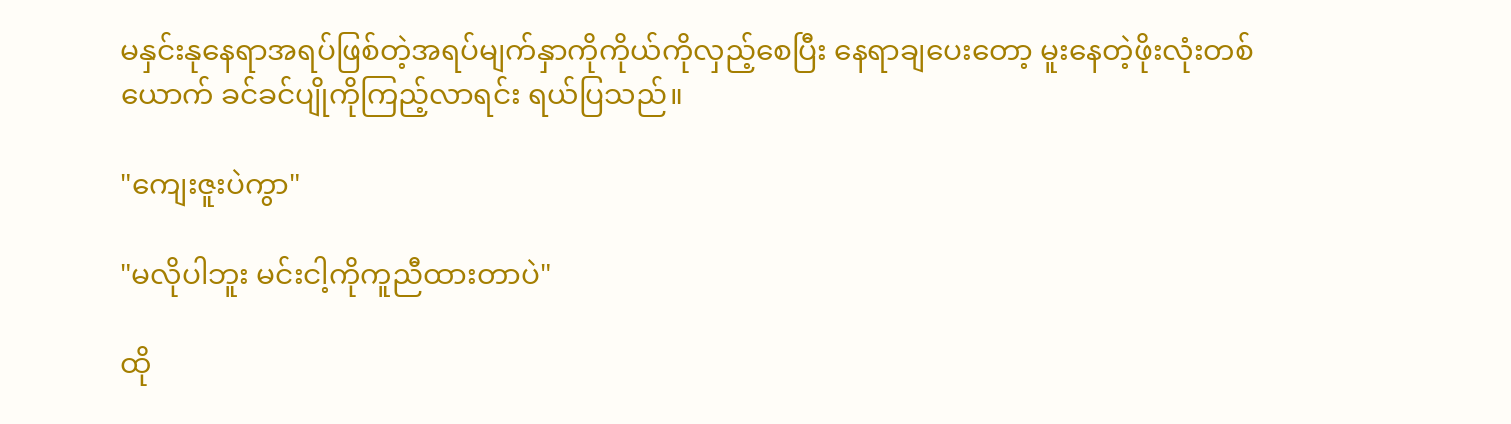မနှင်းနုနေရာအရပ်ဖြစ်တဲ့အရပ်မျက်နှာကိုကိုယ်ကိုလှည့်စေပြီး နေရာချပေးတော့ မူးနေတဲ့ဖိုးလုံးတစ်ယောက် ခင်ခင်ပျိုကိုကြည့်လာရင်း ရယ်ပြသည်။

"ကျေးဇူးပဲကွာ"

"မလိုပါဘူး မင်းငါ့ကိုကူညီထားတာပဲ"

ထို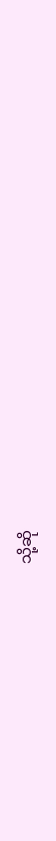သို့ဆို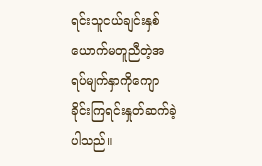ရင်းသူငယ်ချင်းနှစ်ယောက်မတူညီတဲ့အရပ်မျက်နှာကိုကျောခိုင်းကြရင်းနှုတ်ဆက်ခဲ့ပါသည်။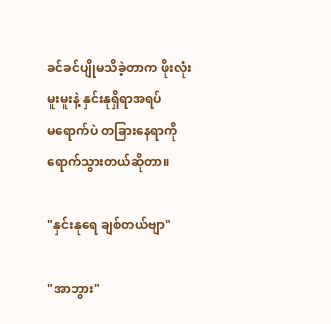ခင်ခင်ပျိုမသိခဲ့တာက ဖိုးလုံးမူးမူးနဲ့ နှင်းနုရှိရာအရပ်
မရောက်ပဲ တခြားနေရာကိုရောက်သွားတယ်ဆိုတာ။

"နှင်းနုရေ ချစ်တယ်ဗျာ"

"အာဘွား"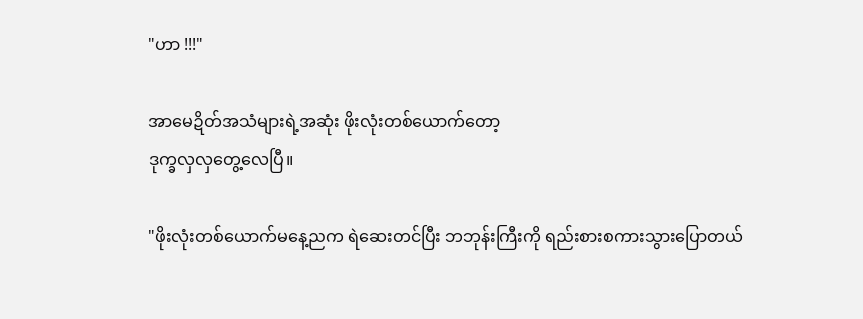"ဟာ !!!"

အာမေဍိတ်အသံများရဲ့အဆုံး ဖိုးလုံးတစ်ယောက်တော့
ဒုက္ခလှလှတွေ့လေပြီ။

"ဖိုးလုံးတစ်ယောက်မနေ့ညက ရဲဆေးတင်ပြီး ဘဘုန်းကြီးကို ရည်းစားစကားသွားပြောတယ်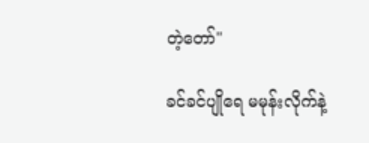တဲ့တော်"

ခင်ခင်ပျိုရေ မမုန်းလိုက်နဲ့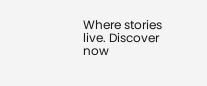Where stories live. Discover now